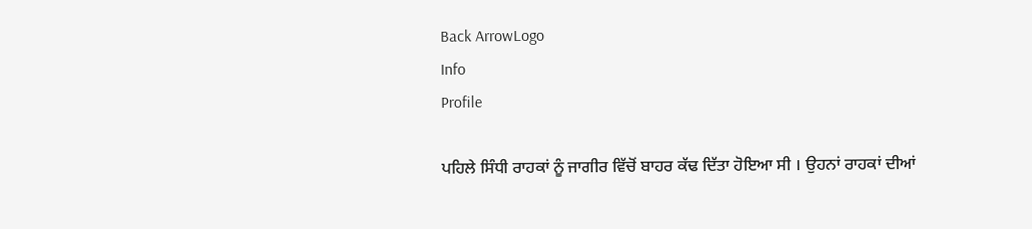Back ArrowLogo
Info
Profile

ਪਹਿਲੇ ਸਿੰਧੀ ਰਾਹਕਾਂ ਨੂੰ ਜਾਗੀਰ ਵਿੱਚੋਂ ਬਾਹਰ ਕੱਢ ਦਿੱਤਾ ਹੋਇਆ ਸੀ । ਉਹਨਾਂ ਰਾਹਕਾਂ ਦੀਆਂ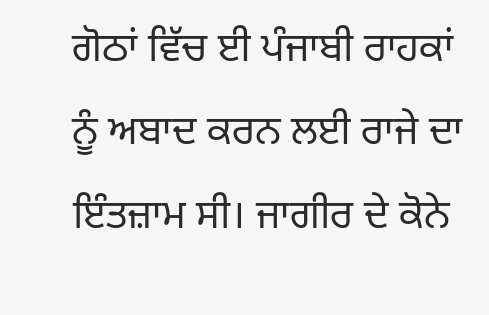ਗੋਠਾਂ ਵਿੱਚ ਈ ਪੰਜਾਬੀ ਰਾਹਕਾਂ ਨੂੰ ਅਬਾਦ ਕਰਨ ਲਈ ਰਾਜੇ ਦਾ ਇੰਤਜ਼ਾਮ ਸੀ। ਜਾਗੀਰ ਦੇ ਕੋਨੇ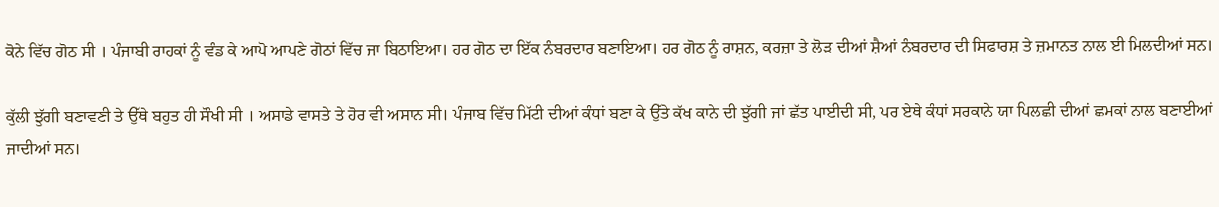ਕੋਨੇ ਵਿੱਚ ਗੋਠ ਸੀ । ਪੰਜਾਬੀ ਰਾਹਕਾਂ ਨੂੰ ਵੰਡ ਕੇ ਆਪੋ ਆਪਣੇ ਗੋਠਾਂ ਵਿੱਚ ਜਾ ਬਿਠਾਇਆ। ਹਰ ਗੋਠ ਦਾ ਇੱਕ ਨੰਬਰਦਾਰ ਬਣਾਇਆ। ਹਰ ਗੋਠ ਨੂੰ ਰਾਸ਼ਨ, ਕਰਜ਼ਾ ਤੇ ਲੋੜ ਦੀਆਂ ਸ਼ੈਆਂ ਨੰਬਰਦਾਰ ਦੀ ਸਿਫਾਰਸ਼ ਤੇ ਜ਼ਮਾਨਤ ਨਾਲ ਈ ਮਿਲਦੀਆਂ ਸਨ।

ਕੁੱਲੀ ਝੁੱਗੀ ਬਣਾਵਣੀ ਤੇ ਉੱਥੇ ਬਹੁਤ ਹੀ ਸੌਖੀ ਸੀ । ਅਸਾਡੇ ਵਾਸਤੇ ਤੇ ਹੋਰ ਵੀ ਅਸਾਨ ਸੀ। ਪੰਜਾਬ ਵਿੱਚ ਮਿੱਟੀ ਦੀਆਂ ਕੰਧਾਂ ਬਣਾ ਕੇ ਉੱਤੇ ਕੱਖ ਕਾਨੇ ਦੀ ਝੁੱਗੀ ਜਾਂ ਛੱਤ ਪਾਈਦੀ ਸੀ, ਪਰ ਏਥੇ ਕੰਧਾਂ ਸਰਕਾਨੇ ਯਾ ਪਿਲਛੀ ਦੀਆਂ ਛਮਕਾਂ ਨਾਲ ਬਣਾਈਆਂ ਜਾਦੀਆਂ ਸਨ।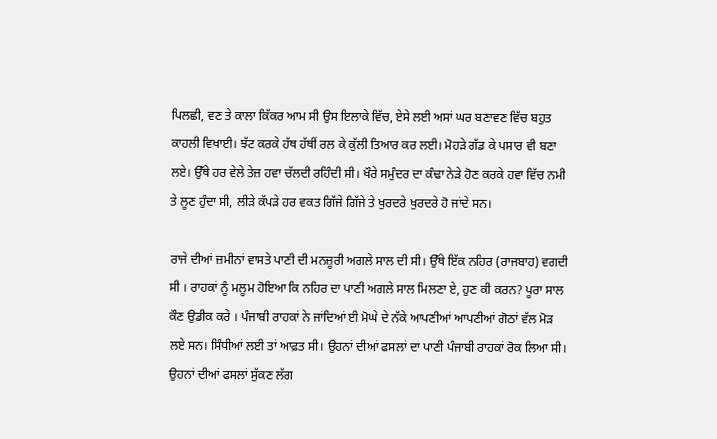ਪਿਲਛੀ, ਵਣ ਤੇ ਕਾਲਾ ਕਿੱਕਰ ਆਮ ਸੀ ਉਸ ਇਲਾਕੇ ਵਿੱਚ, ਏਸੇ ਲਈ ਅਸਾਂ ਘਰ ਬਣਾਵਣ ਵਿੱਚ ਬਹੁਤ ਕਾਹਲੀ ਵਿਖਾਈ। ਝੱਟ ਕਰਕੇ ਹੱਥ ਹੱਥੀਂ ਰਲ ਕੇ ਕੁੱਲੀ ਤਿਆਰ ਕਰ ਲਈ। ਮੋਹੜੇ ਗੱਡ ਕੇ ਪਸਾਰ ਵੀ ਬਣਾ ਲਏ। ਉੱਥੇ ਹਰ ਵੇਲੇ ਤੇਜ਼ ਹਵਾ ਚੱਲਦੀ ਰਹਿੰਦੀ ਸੀ। ਖੌਰੇ ਸਮੁੰਦਰ ਦਾ ਕੰਢਾ ਨੇੜੇ ਹੋਣ ਕਰਕੇ ਹਵਾ ਵਿੱਚ ਨਮੀ ਤੇ ਲੂਣ ਹੁੰਦਾ ਸੀ, ਲੀੜੇ ਕੱਪੜੇ ਹਰ ਵਕਤ ਗਿੱਜੇ ਗਿੱਜੇ ਤੇ ਖੁਰਦਰੇ ਖੁਰਦਰੇ ਹੋ ਜਾਂਦੇ ਸਨ।

ਰਾਜੇ ਦੀਆਂ ਜ਼ਮੀਨਾਂ ਵਾਸਤੇ ਪਾਣੀ ਦੀ ਮਨਜ਼ੂਰੀ ਅਗਲੇ ਸਾਲ ਦੀ ਸੀ। ਉੱਥੇ ਇੱਕ ਨਹਿਰ (ਰਾਜਬਾਹ) ਵਗਦੀ ਸੀ । ਰਾਹਕਾਂ ਨੂੰ ਮਲੂਮ ਹੋਇਆ ਕਿ ਨਹਿਰ ਦਾ ਪਾਣੀ ਅਗਲੇ ਸਾਲ ਮਿਲਣਾ ਏ, ਹੁਣ ਕੀ ਕਰਨ? ਪੂਰਾ ਸਾਲ ਕੌਣ ਉਡੀਕ ਕਰੇ । ਪੰਜਾਬੀ ਰਾਹਕਾਂ ਨੇ ਜਾਂਦਿਆਂ ਈ ਮੋਘੇ ਦੇ ਨੱਕੇ ਆਪਣੀਆਂ ਆਪਣੀਆਂ ਗੋਠਾਂ ਵੱਲ ਮੋੜ ਲਏ ਸਨ। ਸਿੰਧੀਆਂ ਲਈ ਤਾਂ ਆਫ਼ਤ ਸੀ। ਉਹਨਾਂ ਦੀਆਂ ਫਸਲਾਂ ਦਾ ਪਾਣੀ ਪੰਜਾਬੀ ਰਾਹਕਾਂ ਰੋਕ ਲਿਆ ਸੀ। ਉਹਨਾਂ ਦੀਆਂ ਫਸਲਾਂ ਸੁੱਕਣ ਲੱਗ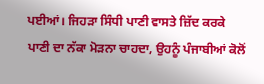ਪਈਆਂ। ਜਿਹੜਾ ਸਿੰਧੀ ਪਾਣੀ ਵਾਸਤੇ ਜ਼ਿੱਦ ਕਰਕੇ ਪਾਣੀ ਦਾ ਨੱਕਾ ਮੋੜਨਾ ਚਾਹਦਾ, ਉਹਨੂੰ ਪੰਜਾਬੀਆਂ ਕੋਲੋਂ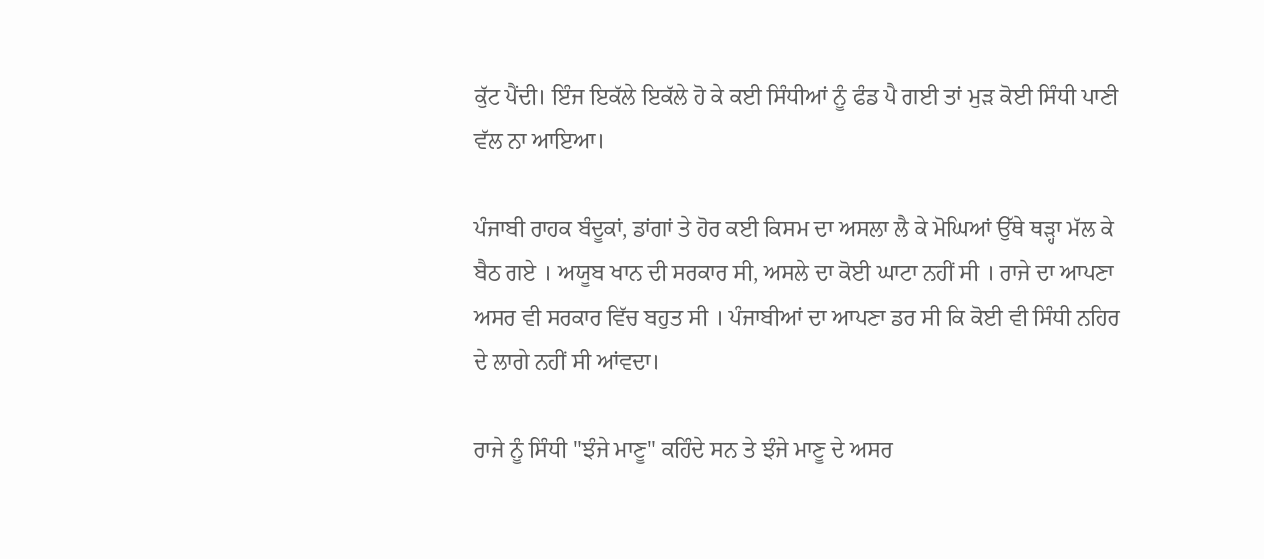ਕੁੱਟ ਪੈਂਦੀ। ਇੰਜ ਇਕੱਲੇ ਇਕੱਲੇ ਹੋ ਕੇ ਕਈ ਸਿੰਧੀਆਂ ਨੂੰ ਫੰਡ ਪੈ ਗਈ ਤਾਂ ਮੁੜ ਕੋਈ ਸਿੰਧੀ ਪਾਣੀ ਵੱਲ ਨਾ ਆਇਆ।

ਪੰਜਾਬੀ ਰਾਹਕ ਬੰਦੂਕਾਂ, ਡਾਂਗਾਂ ਤੇ ਹੋਰ ਕਈ ਕਿਸਮ ਦਾ ਅਸਲਾ ਲੈ ਕੇ ਮੋਘਿਆਂ ਉੱਥੇ ਥੜ੍ਹਾ ਮੱਲ ਕੇ ਬੈਠ ਗਏ । ਅਯੂਬ ਖਾਨ ਦੀ ਸਰਕਾਰ ਸੀ, ਅਸਲੇ ਦਾ ਕੋਈ ਘਾਟਾ ਨਹੀਂ ਸੀ । ਰਾਜੇ ਦਾ ਆਪਣਾ ਅਸਰ ਵੀ ਸਰਕਾਰ ਵਿੱਚ ਬਹੁਤ ਸੀ । ਪੰਜਾਬੀਆਂ ਦਾ ਆਪਣਾ ਡਰ ਸੀ ਕਿ ਕੋਈ ਵੀ ਸਿੰਧੀ ਨਹਿਰ ਦੇ ਲਾਗੇ ਨਹੀਂ ਸੀ ਆਂਵਦਾ।

ਰਾਜੇ ਨੂੰ ਸਿੰਧੀ "ਝੰਜੇ ਮਾਣੂ" ਕਹਿੰਦੇ ਸਨ ਤੇ ਝੰਜੇ ਮਾਣੂ ਦੇ ਅਸਰ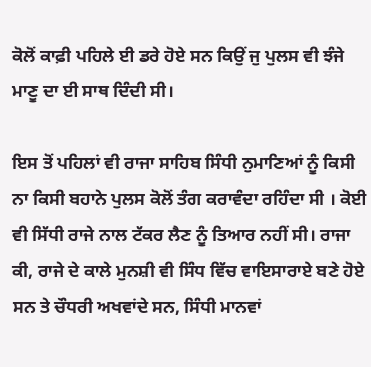ਕੋਲੋਂ ਕਾਫ਼ੀ ਪਹਿਲੇ ਈ ਡਰੇ ਹੋਏ ਸਨ ਕਿਉਂ ਜੁ ਪੁਲਸ ਵੀ ਝੰਜੇ ਮਾਣੂ ਦਾ ਈ ਸਾਥ ਦਿੰਦੀ ਸੀ।

ਇਸ ਤੋਂ ਪਹਿਲਾਂ ਵੀ ਰਾਜਾ ਸਾਹਿਬ ਸਿੰਧੀ ਨੁਮਾਣਿਆਂ ਨੂੰ ਕਿਸੀ ਨਾ ਕਿਸੀ ਬਹਾਨੇ ਪੁਲਸ ਕੋਲੋਂ ਤੰਗ ਕਰਾਵੰਦਾ ਰਹਿੰਦਾ ਸੀ । ਕੋਈ ਵੀ ਸਿੱਧੀ ਰਾਜੇ ਨਾਲ ਟੱਕਰ ਲੈਣ ਨੂੰ ਤਿਆਰ ਨਹੀਂ ਸੀ। ਰਾਜਾ ਕੀ, ਰਾਜੇ ਦੇ ਕਾਲੇ ਮੁਨਸ਼ੀ ਵੀ ਸਿੰਧ ਵਿੱਚ ਵਾਇਸਾਰਾਏ ਬਣੇ ਹੋਏ ਸਨ ਤੇ ਚੌਧਰੀ ਅਖਵਾਂਦੇ ਸਨ, ਸਿੰਧੀ ਮਾਨਵਾਂ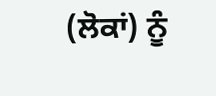(ਲੋਕਾਂ) ਨੂੰ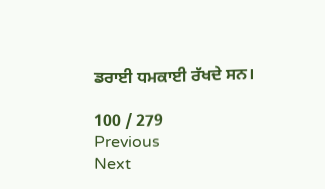ਡਰਾਈ ਧਮਕਾਈ ਰੱਖਦੇ ਸਨ।

100 / 279
Previous
Next